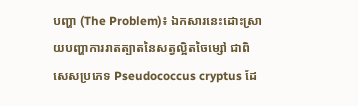បញ្ហា (The Problem)៖ ឯកសារនេះដោះស្រាយបញ្ហាការរាតត្បាតនៃសត្វល្អិតចៃម្សៅ ជាពិសេសប្រភេទ Pseudococcus cryptus ដែ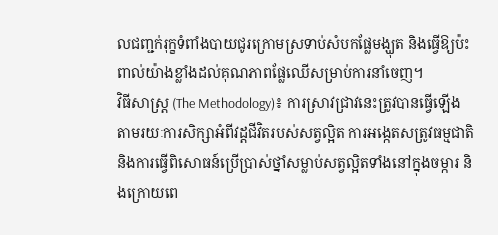លជញ្ជក់រុក្ខទំពាំងបាយជូរក្រោមស្រទាប់សំបកផ្លែមង្ឃុត និងធ្វើឱ្យប៉ះពាល់យ៉ាងខ្លាំងដល់គុណភាពផ្លែឈើសម្រាប់ការនាំចេញ។
វិធីសាស្ត្រ (The Methodology)៖ ការស្រាវជ្រាវនេះត្រូវបានធ្វើឡើងតាមរយៈការសិក្សាអំពីវដ្តជីវិតរបស់សត្វល្អិត ការអង្កេតសត្រូវធម្មជាតិ និងការធ្វើពិសោធន៍ប្រើប្រាស់ថ្នាំសម្លាប់សត្វល្អិតទាំងនៅក្នុងចម្ការ និងក្រោយពេ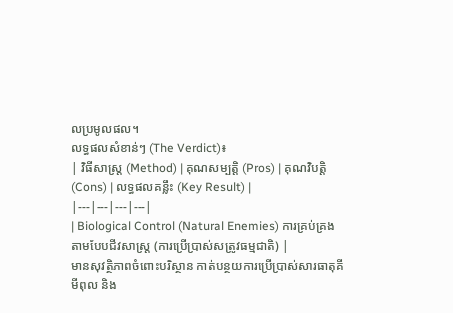លប្រមូលផល។
លទ្ធផលសំខាន់ៗ (The Verdict)៖
| វិធីសាស្ត្រ (Method) | គុណសម្បត្តិ (Pros) | គុណវិបត្តិ (Cons) | លទ្ធផលគន្លឹះ (Key Result) |
|---|---|---|---|
| Biological Control (Natural Enemies) ការគ្រប់គ្រងតាមបែបជីវសាស្រ្ត (ការប្រើប្រាស់សត្រូវធម្មជាតិ) |
មានសុវត្ថិភាពចំពោះបរិស្ថាន កាត់បន្ថយការប្រើប្រាស់សារធាតុគីមីពុល និង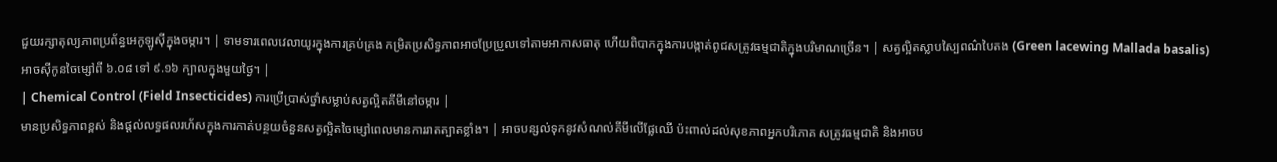ជួយរក្សាតុល្យភាពប្រព័ន្ធអេកូឡូស៊ីក្នុងចម្ការ។ | ទាមទារពេលវេលាយូរក្នុងការគ្រប់គ្រង កម្រិតប្រសិទ្ធភាពអាចប្រែប្រួលទៅតាមអាកាសធាតុ ហើយពិបាកក្នុងការបង្កាត់ពូជសត្រូវធម្មជាតិក្នុងបរិមាណច្រើន។ | សត្វល្អិតស្លាបស្បៃពណ៌បៃតង (Green lacewing Mallada basalis) អាចស៊ីកូនចៃម្សៅពី ៦.០៨ ទៅ ៩.១៦ ក្បាលក្នុងមួយថ្ងៃ។ |
| Chemical Control (Field Insecticides) ការប្រើប្រាស់ថ្នាំសម្លាប់សត្វល្អិតគីមីនៅចម្ការ |
មានប្រសិទ្ធភាពខ្ពស់ និងផ្តល់លទ្ធផលរហ័សក្នុងការកាត់បន្ថយចំនួនសត្វល្អិតចៃម្សៅពេលមានការរាតត្បាតខ្លាំង។ | អាចបន្សល់ទុកនូវសំណល់គីមីលើផ្លែឈើ ប៉ះពាល់ដល់សុខភាពអ្នកបរិភោគ សត្រូវធម្មជាតិ និងអាចប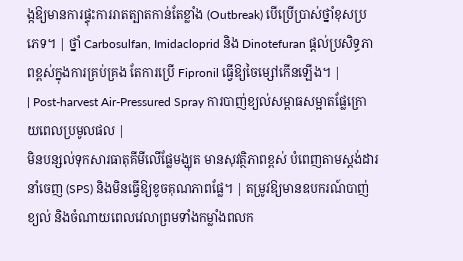ង្កឱ្យមានការផ្ទុះការរាតត្បាតកាន់តែខ្លាំង (Outbreak) បើប្រើប្រាស់ថ្នាំខុសប្រភេទ។ | ថ្នាំ Carbosulfan, Imidacloprid និង Dinotefuran ផ្តល់ប្រសិទ្ធភាពខ្ពស់ក្នុងការគ្រប់គ្រង តែការប្រើ Fipronil ធ្វើឱ្យចៃម្សៅកើនឡើង។ |
| Post-harvest Air-Pressured Spray ការបាញ់ខ្យល់សម្ពាធសម្អាតផ្លែក្រោយពេលប្រមូលផល |
មិនបន្សល់ទុកសារធាតុគីមីលើផ្លែមង្ឃុត មានសុវត្ថិភាពខ្ពស់ បំពេញតាមស្តង់ដារនាំចេញ (SPS) និងមិនធ្វើឱ្យខូចគុណភាពផ្លែ។ | តម្រូវឱ្យមានឧបករណ៍បាញ់ខ្យល់ និងចំណាយពេលវេលាព្រមទាំងកម្លាំងពលក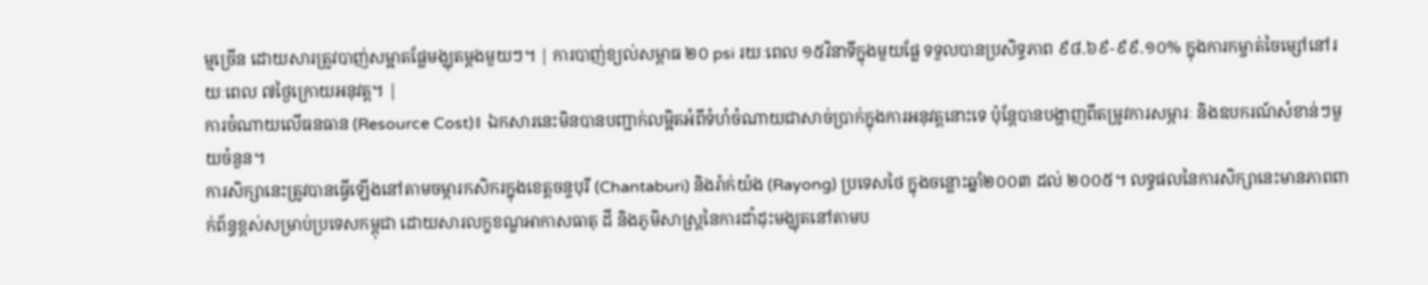ម្មច្រើន ដោយសារត្រូវបាញ់សម្អាតផ្លែមង្ឃុតម្តងមួយៗ។ | ការបាញ់ខ្យល់សម្ពាធ ២០ psi រយៈពេល ១៥វិនាទីក្នុងមួយផ្លែ ទទួលបានប្រសិទ្ធភាព ៩៨.៦៩-៩៩.១០% ក្នុងការកម្ចាត់ចៃម្សៅនៅរយៈពេល ៧ថ្ងៃក្រោយអនុវត្ត។ |
ការចំណាយលើធនធាន (Resource Cost)៖ ឯកសារនេះមិនបានបញ្ជាក់លម្អិតអំពីទំហំចំណាយជាសាច់ប្រាក់ក្នុងការអនុវត្តនោះទេ ប៉ុន្តែបានបង្ហាញពីតម្រូវការសម្ភារៈ និងឧបករណ៍សំខាន់ៗមួយចំនួន។
ការសិក្សានេះត្រូវបានធ្វើឡើងនៅតាមចម្ការកសិករក្នុងខេត្តចន្ទបុរី (Chantaburi) និងរ៉ាក់យ៉ង (Rayong) ប្រទេសថៃ ក្នុងចន្លោះឆ្នាំ២០០៣ ដល់ ២០០៥។ លទ្ធផលនៃការសិក្សានេះមានភាពពាក់ព័ន្ធខ្ពស់សម្រាប់ប្រទេសកម្ពុជា ដោយសារលក្ខខណ្ឌអាកាសធាតុ ដី និងភូមិសាស្ត្រនៃការដាំដុះមង្ឃុតនៅតាមប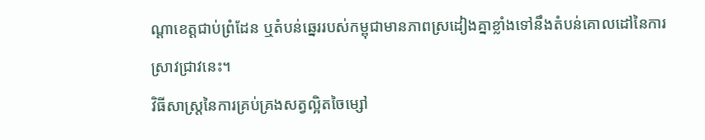ណ្តាខេត្តជាប់ព្រំដែន ឬតំបន់ឆ្នេររបស់កម្ពុជាមានភាពស្រដៀងគ្នាខ្លាំងទៅនឹងតំបន់គោលដៅនៃការស្រាវជ្រាវនេះ។
វិធីសាស្ត្រនៃការគ្រប់គ្រងសត្វល្អិតចៃម្សៅ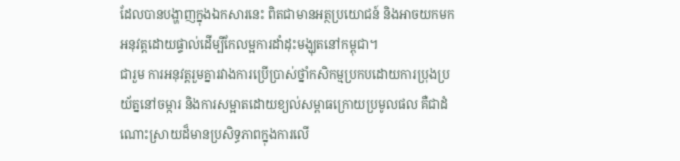ដែលបានបង្ហាញក្នុងឯកសារនេះ ពិតជាមានអត្ថប្រយោជន៍ និងអាចយកមកអនុវត្តដោយផ្ទាល់ដើម្បីកែលម្អការដាំដុះមង្ឃុតនៅកម្ពុជា។
ជារួម ការអនុវត្តរួមគ្នារវាងការប្រើប្រាស់ថ្នាំកសិកម្មប្រកបដោយការប្រុងប្រយ័ត្ននៅចម្ការ និងការសម្អាតដោយខ្យល់សម្ពាធក្រោយប្រមូលផល គឺជាដំណោះស្រាយដ៏មានប្រសិទ្ធភាពក្នុងការលើ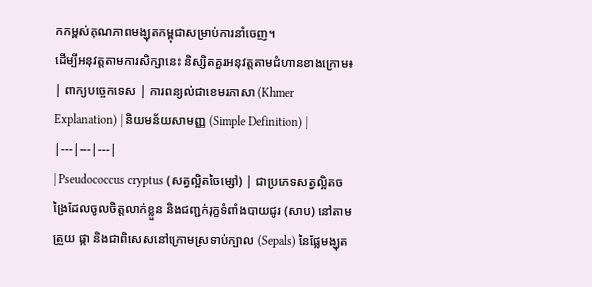កកម្ពស់គុណភាពមង្ឃុតកម្ពុជាសម្រាប់ការនាំចេញ។
ដើម្បីអនុវត្តតាមការសិក្សានេះ និស្សិតគួរអនុវត្តតាមជំហានខាងក្រោម៖
| ពាក្យបច្ចេកទេស | ការពន្យល់ជាខេមរភាសា (Khmer Explanation) | និយមន័យសាមញ្ញ (Simple Definition) |
|---|---|---|
| Pseudococcus cryptus (សត្វល្អិតចៃម្សៅ) | ជាប្រភេទសត្វល្អិតចង្រៃដែលចូលចិត្តលាក់ខ្លួន និងជញ្ជក់រុក្ខទំពាំងបាយជូរ (សាប) នៅតាមត្រួយ ផ្កា និងជាពិសេសនៅក្រោមស្រទាប់ក្បាល (Sepals) នៃផ្លែមង្ឃុត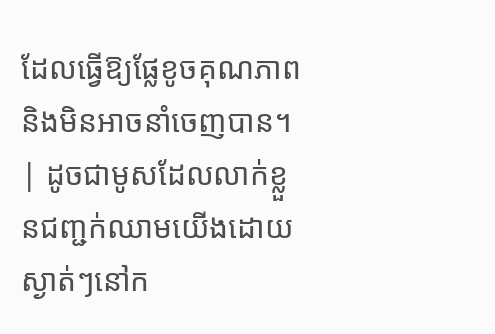ដែលធ្វើឱ្យផ្លែខូចគុណភាព និងមិនអាចនាំចេញបាន។ | ដូចជាមូសដែលលាក់ខ្លួនជញ្ជក់ឈាមយើងដោយស្ងាត់ៗនៅក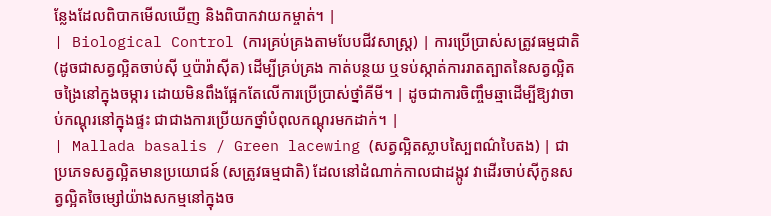ន្លែងដែលពិបាកមើលឃើញ និងពិបាកវាយកម្ចាត់។ |
| Biological Control (ការគ្រប់គ្រងតាមបែបជីវសាស្រ្ត) | ការប្រើប្រាស់សត្រូវធម្មជាតិ (ដូចជាសត្វល្អិតចាប់ស៊ី ឬប៉ារ៉ាស៊ីត) ដើម្បីគ្រប់គ្រង កាត់បន្ថយ ឬទប់ស្កាត់ការរាតត្បាតនៃសត្វល្អិតចង្រៃនៅក្នុងចម្ការ ដោយមិនពឹងផ្អែកតែលើការប្រើប្រាស់ថ្នាំគីមី។ | ដូចជាការចិញ្ចឹមឆ្មាដើម្បីឱ្យវាចាប់កណ្តុរនៅក្នុងផ្ទះ ជាជាងការប្រើយកថ្នាំបំពុលកណ្តុរមកដាក់។ |
| Mallada basalis / Green lacewing (សត្វល្អិតស្លាបស្បៃពណ៌បៃតង) | ជាប្រភេទសត្វល្អិតមានប្រយោជន៍ (សត្រូវធម្មជាតិ) ដែលនៅដំណាក់កាលជាដង្កូវ វាដើរចាប់ស៊ីកូនសត្វល្អិតចៃម្សៅយ៉ាងសកម្មនៅក្នុងច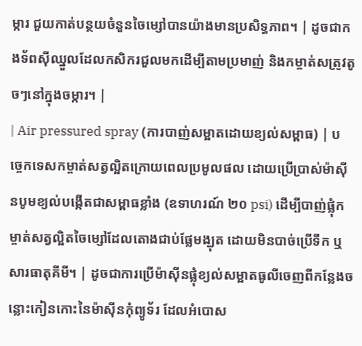ម្ការ ជួយកាត់បន្ថយចំនួនចៃម្សៅបានយ៉ាងមានប្រសិទ្ធភាព។ | ដូចជាកងទ័ពស៊ីឈ្នួលដែលកសិករជួលមកដើម្បីតាមប្រមាញ់ និងកម្ចាត់សត្រូវតូចៗនៅក្នុងចម្ការ។ |
| Air pressured spray (ការបាញ់សម្អាតដោយខ្យល់សម្ពាធ) | បច្ចេកទេសកម្ចាត់សត្វល្អិតក្រោយពេលប្រមូលផល ដោយប្រើប្រាស់ម៉ាស៊ីនបូមខ្យល់បង្កើតជាសម្ពាធខ្លាំង (ឧទាហរណ៍ ២០ psi) ដើម្បីបាញ់ផ្លុំកម្ចាត់សត្វល្អិតចៃម្សៅដែលតោងជាប់ផ្លែមង្ឃុត ដោយមិនបាច់ប្រើទឹក ឬសារធាតុគីមី។ | ដូចជាការប្រើម៉ាស៊ីនផ្លុំខ្យល់សម្អាតធូលីចេញពីកន្លែងចន្លោះកៀនកោះនៃម៉ាស៊ីនកុំព្យូទ័រ ដែលអំបោស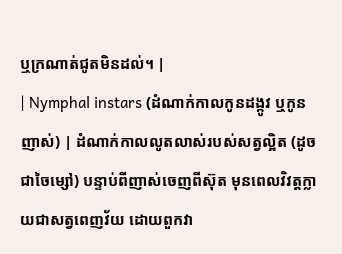ឬក្រណាត់ជូតមិនដល់។ |
| Nymphal instars (ដំណាក់កាលកូនដង្កូវ ឬកូនញាស់) | ដំណាក់កាលលូតលាស់របស់សត្វល្អិត (ដូចជាចៃម្សៅ) បន្ទាប់ពីញាស់ចេញពីស៊ុត មុនពេលវិវត្តក្លាយជាសត្វពេញវ័យ ដោយពួកវា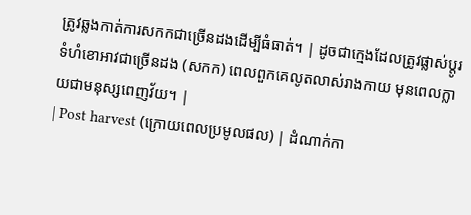ត្រូវឆ្លងកាត់ការសកកជាច្រើនដងដើម្បីធំធាត់។ | ដូចជាក្មេងដែលត្រូវផ្លាស់ប្តូរទំហំខោអាវជាច្រើនដង (សកក) ពេលពួកគេលូតលាស់រាងកាយ មុនពេលក្លាយជាមនុស្សពេញវ័យ។ |
| Post harvest (ក្រោយពេលប្រមូលផល) | ដំណាក់កា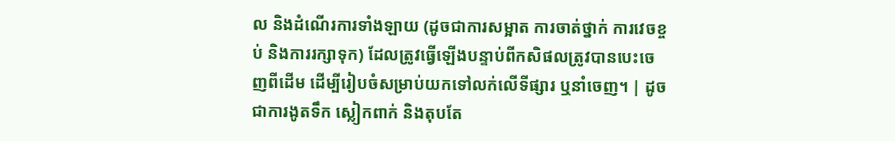ល និងដំណើរការទាំងឡាយ (ដូចជាការសម្អាត ការចាត់ថ្នាក់ ការវេចខ្ចប់ និងការរក្សាទុក) ដែលត្រូវធ្វើឡើងបន្ទាប់ពីកសិផលត្រូវបានបេះចេញពីដើម ដើម្បីរៀបចំសម្រាប់យកទៅលក់លើទីផ្សារ ឬនាំចេញ។ | ដូចជាការងូតទឹក ស្លៀកពាក់ និងតុបតែ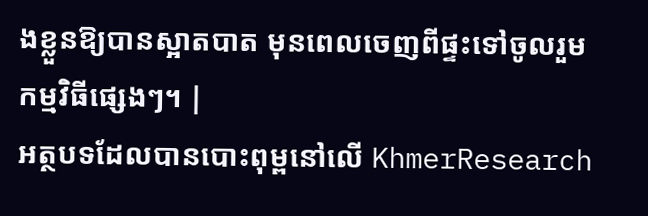ងខ្លួនឱ្យបានស្អាតបាត មុនពេលចេញពីផ្ទះទៅចូលរួមកម្មវិធីផ្សេងៗ។ |
អត្ថបទដែលបានបោះពុម្ពនៅលើ KhmerResearch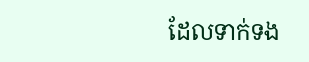ដែលទាក់ទង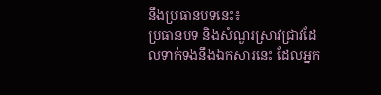នឹងប្រធានបទនេះ៖
ប្រធានបទ និងសំណួរស្រាវជ្រាវដែលទាក់ទងនឹងឯកសារនេះ ដែលអ្នក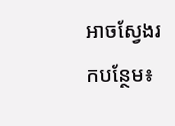អាចស្វែងរកបន្ថែម៖